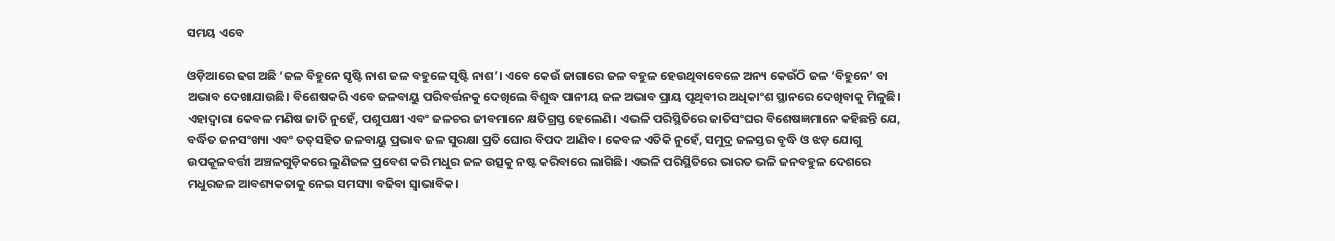ସମୟ ଏବେ

ଓଡ଼ିଆରେ ଢଗ ଅଛି ‘ଜଳ ବିହୁନେ ସୃଷ୍ଟି ନାଶ ଜଳ ବହୁଳେ ସୃଷ୍ଟି ନାଶ’। ଏବେ କେଉଁ ଜାଗାରେ ଜଳ ବହୁଳ ହେଉଥିବାବେଳେ ଅନ୍ୟ କେଉଁଠି ଜଳ ‘ବିହୁନେ’ ବା ଅଭାବ ଦେଖାଯାଉଛି। ବିଶେଷକରି ଏବେ ଜଳବାୟୁ ପରିବର୍ତ୍ତନକୁ ଦେଖିଲେ ବିଶୁଦ୍ଧ ପାନୀୟ ଜଳ ଅଭାବ ପ୍ରାୟ ପୃଥିବୀର ଅଧିକାଂଶ ସ୍ଥାନରେ ଦେଖିବାକୁ ମିଳୁଛି। ଏହାଦ୍ୱାରା କେବଳ ମଣିଷ ଜାତି ନୁହେଁ, ପଶୁପକ୍ଷୀ ଏବଂ ଜଳଚର ଜୀବମାନେ କ୍ଷତିଗ୍ରସ୍ତ ହେଲେଣି। ଏଭଳି ପରିସ୍ଥିତିରେ ଜାତିସଂଘର ବିଶେଷଜ୍ଞମାନେ କହିଛନ୍ତି ଯେ, ବର୍ଦ୍ଧିତ ଜନସଂଖ୍ୟା ଏବଂ ତତ୍‌ସହିତ ଜଳବାୟୁ ପ୍ରଭାବ ଜଳ ସୁରକ୍ଷା ପ୍ରତି ଘୋର ବିପଦ ଆଣିବ। କେବଳ ଏତିକି ନୁହେଁ, ସମୁଦ୍ର ଜଳସ୍ତର ବୃଦ୍ଧି ଓ ଝଡ଼ ଯୋଗୁ ଉପକୂଳବର୍ତ୍ତୀ ଅଞ୍ଚଳଗୁଡ଼ିକରେ ଲୁଣିଜଳ ପ୍ରବେଶ କରି ମଧୁର ଜଳ ଉତ୍ସକୁ ନଷ୍ଟ କରିବାରେ ଲାଗିଛି। ଏଭଳି ପରିସ୍ଥିତିରେ ଭାରତ ଭଳି ଜନବହୁଳ ଦେଶରେ ମଧୁରଜଳ ଆବଶ୍ୟକତାକୁ ନେଇ ସମସ୍ୟା ବଢିବା ସ୍ବାଭାବିକ।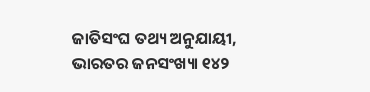ଜାତିସଂଘ ତଥ୍ୟ ଅନୁଯାୟୀ, ଭାରତର ଜନସଂଖ୍ୟା ୧୪୨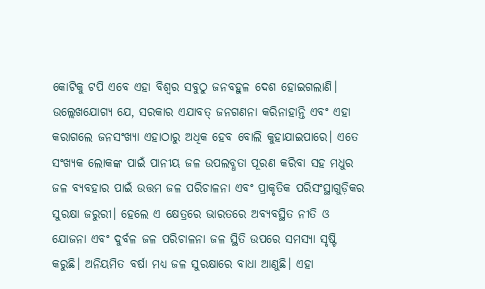କୋଟିକୁ ଟପି ଏବେ ଏହା ବିଶ୍ୱର ସବୁଠୁ ଜନବହୁଳ ଦେଶ ହୋଇଗଲାଣି। ଉଲ୍ଲେଖଯୋଗ୍ୟ ଯେ, ସରକାର ଏଯାବତ୍‌ ଜନଗଣନା କରିନାହାନ୍ତି ଏବଂ ଏହା କରାଗଲେ ଜନସଂଖ୍ୟା ଏହାଠାରୁ ଅଧିକ ହେବ ବୋଲି କୁହାଯାଇପାରେ। ଏତେ ସଂଖ୍ୟକ ଲୋକଙ୍କ ପାଇଁ ପାନୀୟ ଜଳ ଉପଲବ୍ଧତା ପୂରଣ କରିବା ସହ ମଧୁର ଜଳ ବ୍ୟବହାର ପାଇଁ ଉତ୍ତମ ଜଳ ପରିଚାଳନା ଏବଂ ପ୍ରାକୃତିକ ପରିସଂସ୍ଥାଗୁଡ଼ିକର ସୁରକ୍ଷା ଜରୁରୀ। ହେଲେ ଏ କ୍ଷେତ୍ରରେ ଭାରତରେ ଅବ୍ୟବସ୍ଥିତ ନୀତି ଓ ଯୋଜନା ଏବଂ ଦୁର୍ବଳ ଜଳ ପରିଚାଳନା ଜଳ ସ୍ଥିତି ଉପରେ ସମସ୍ୟା ସୃଷ୍ଟି କରୁଛି। ଅନିୟମିତ ବର୍ଷା ମଧ୍ୟ ଜଳ ସୁରକ୍ଷାରେ ବାଧା ଆଣୁଛି। ଏହା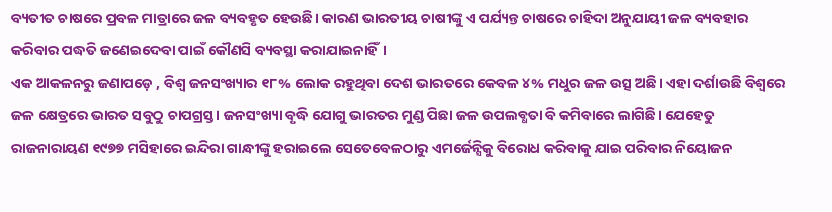ବ୍ୟତୀତ ଚାଷରେ ପ୍ରବଳ ମାତ୍ରାରେ ଜଳ ବ୍ୟବହୃତ ହେଉଛି। କାରଣ ଭାରତୀୟ ଚାଷୀଙ୍କୁ ଏ ପର୍ଯ୍ୟନ୍ତ ଚାଷରେ ଚାହିଦା ଅନୁଯାୟୀ ଜଳ ବ୍ୟବହାର କରିବାର ପଦ୍ଧତି ଜଣେଇଦେବା ପାଇଁ କୌଣସି ବ୍ୟବସ୍ଥା କରାଯାଇନାହିଁ।
ଏକ ଆକଳନରୁ ଜଣାପଡ଼େ , ବିଶ୍ୱ ଜନସଂଖ୍ୟାର ୧୮% ଲୋକ ରହୁଥିବା ଦେଶ ଭାରତରେ କେବଳ ୪% ମଧୁର ଜଳ ଉତ୍ସ ଅଛି। ଏହା ଦର୍ଶାଉଛି ବିଶ୍ୱରେ ଜଳ କ୍ଷେତ୍ରରେ ଭାରତ ସବୁଠୁ ଚାପଗ୍ରସ୍ତ। ଜନସଂଖ୍ୟା ବୃଦ୍ଧି ଯୋଗୁ ଭାରତର ମୁଣ୍ଡ ପିଛା ଜଳ ଉପଲବ୍ଧତା ବି କମିବାରେ ଲାଗିଛି। ଯେହେତୁ ରାଜନାରାୟଣ ୧୯୭୭ ମସିହାରେ ଇନ୍ଦିରା ଗାନ୍ଧୀଙ୍କୁ ହରାଇଲେ ସେତେବେଳଠାରୁ ଏମର୍ଜେନ୍ସିକୁ ବିରୋଧ କରିବାକୁ ଯାଇ ପରିବାର ନିୟୋଜନ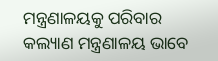ମନ୍ତ୍ରଣାଳୟକୁ ପରିବାର କଲ୍ୟାଣ ମନ୍ତ୍ରଣାଳୟ ଭାବେ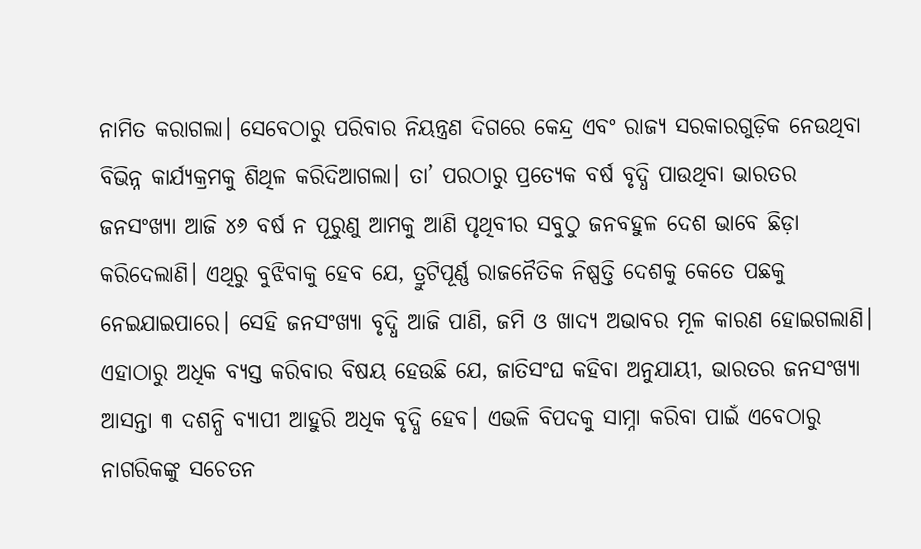ନାମିତ କରାଗଲା। ସେବେଠାରୁ ପରିବାର ନିୟନ୍ତ୍ରଣ ଦିଗରେ କେନ୍ଦ୍ର ଏବଂ ରାଜ୍ୟ ସରକାରଗୁଡ଼ିକ ନେଉଥିବା ବିଭିନ୍ନ କାର୍ଯ୍ୟକ୍ରମକୁ ଶିଥିଳ କରିଦିଆଗଲା। ତା’ ପରଠାରୁ ପ୍ରତ୍ୟେକ ବର୍ଷ ବୃଦ୍ଧି ପାଉଥିବା ଭାରତର ଜନସଂଖ୍ୟା ଆଜି ୪୬ ବର୍ଷ ନ ପୂରୁଣୁ ଆମକୁ ଆଣି ପୃଥିବୀର ସବୁଠୁ ଜନବହୁଳ ଦେଶ ଭାବେ ଛିଡ଼ା କରିଦେଲାଣି। ଏଥିରୁ ବୁଝିବାକୁ ହେବ ଯେ, ତ୍ରୁଟିପୂର୍ଣ୍ଣ ରାଜନୈତିକ ନିଷ୍ପତ୍ତି ଦେଶକୁ କେତେ ପଛକୁ ନେଇଯାଇପାରେ। ସେହି ଜନସଂଖ୍ୟା ବୃଦ୍ଧି ଆଜି ପାଣି, ଜମି ଓ ଖାଦ୍ୟ ଅଭାବର ମୂଳ କାରଣ ହୋଇଗଲାଣି। ଏହାଠାରୁ ଅଧିକ ବ୍ୟସ୍ତ କରିବାର ବିଷୟ ହେଉଛି ଯେ, ଜାତିସଂଘ କହିବା ଅନୁଯାୟୀ, ଭାରତର ଜନସଂଖ୍ୟା ଆସନ୍ତା ୩ ଦଶନ୍ଧି ବ୍ୟାପୀ ଆହୁରି ଅଧିକ ବୃଦ୍ଧି ହେବ। ଏଭଳି ବିପଦକୁ ସାମ୍ନା କରିବା ପାଇଁ ଏବେଠାରୁ ନାଗରିକଙ୍କୁ ସଚେତନ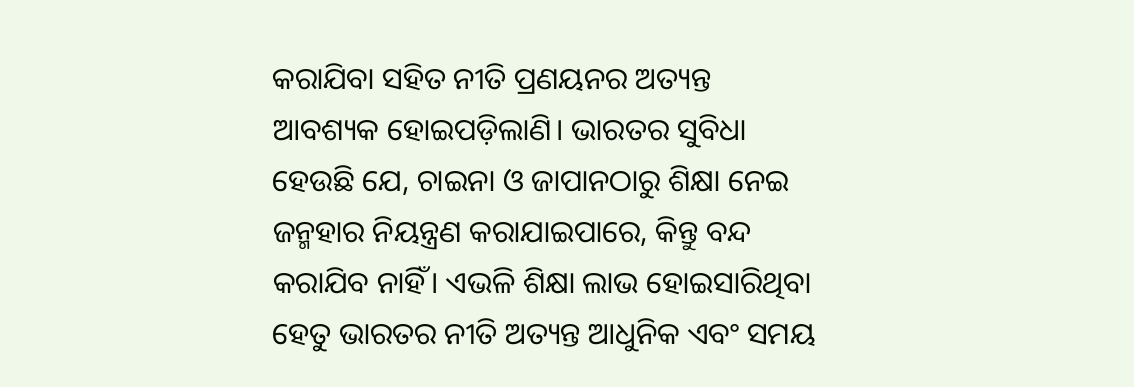କରାଯିବା ସହିତ ନୀତି ପ୍ରଣୟନର ଅତ୍ୟନ୍ତ ଆବଶ୍ୟକ ହୋଇପଡ଼ିଲାଣି। ଭାରତର ସୁବିଧା ହେଉଛି ଯେ, ଚାଇନା ଓ ଜାପାନଠାରୁ ଶିକ୍ଷା ନେଇ ଜନ୍ମହାର ନିୟନ୍ତ୍ରଣ କରାଯାଇପାରେ, କିନ୍ତୁ ବନ୍ଦ କରାଯିବ ନାହିଁ। ଏଭଳି ଶିକ୍ଷା ଲାଭ ହୋଇସାରିଥିବା ହେତୁ ଭାରତର ନୀତି ଅତ୍ୟନ୍ତ ଆଧୁନିକ ଏବଂ ସମୟ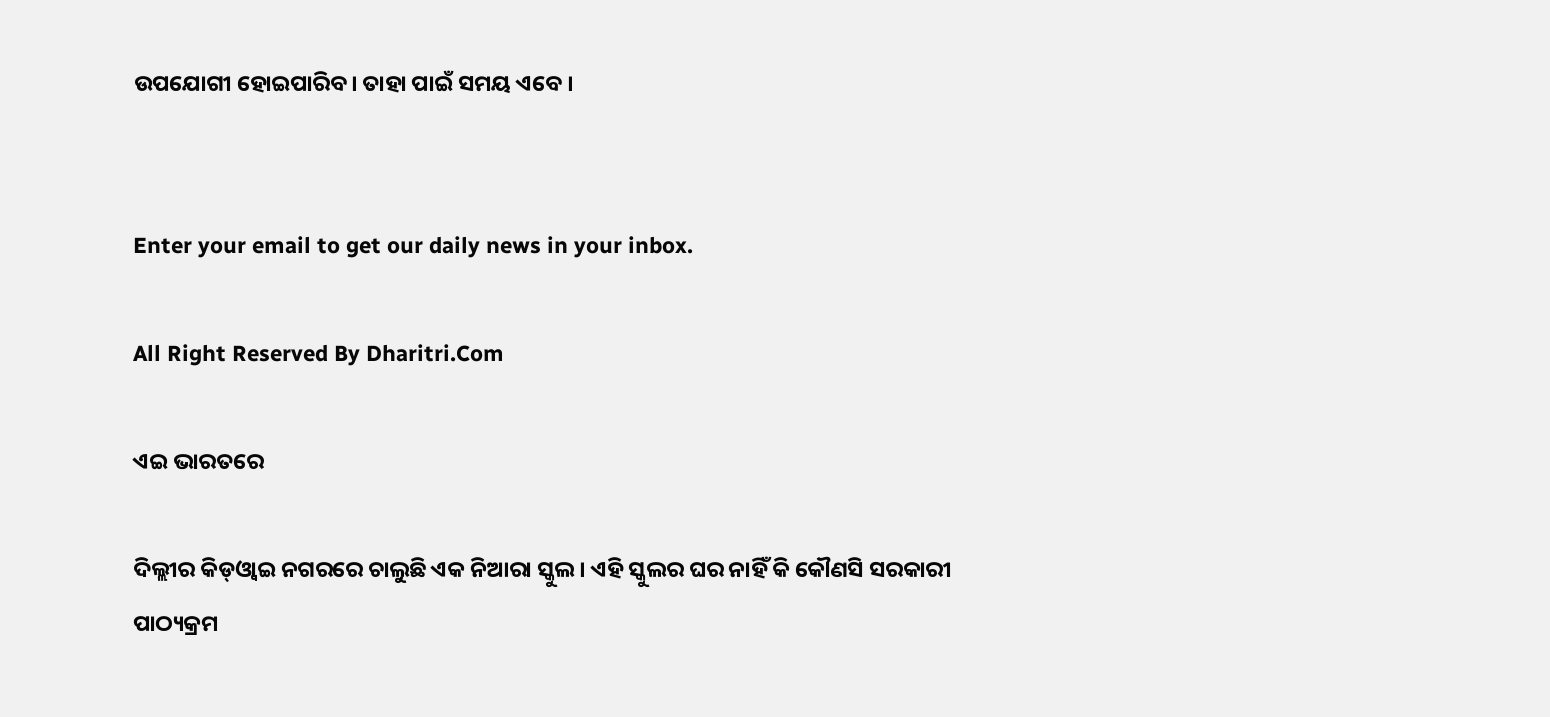ଉପଯୋଗୀ ହୋଇପାରିବ। ତାହା ପାଇଁ ସମୟ ଏବେ ।


Enter your email to get our daily news in your inbox.

All Right Reserved By Dharitri.Com

ଏଇ ଭାରତରେ

ଦିଲ୍ଲୀର କିଡ୍‌ଓ୍ବାଇ ନଗରରେ ଚାଲୁଛି ଏକ ନିଆରା ସ୍କୁଲ। ଏହି ସ୍କୁଲର ଘର ନାହିଁ କି କୌଣସି ସରକାରୀ ପାଠ୍ୟକ୍ରମ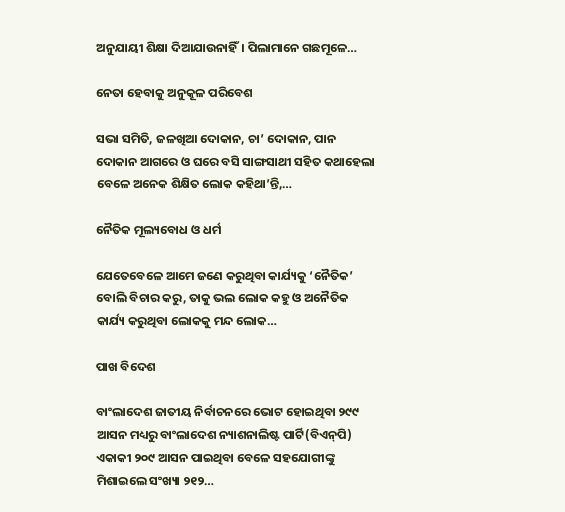ଅନୁଯାୟୀ ଶିକ୍ଷା ଦିଆଯାଉନାହିଁ। ପିଲାମାନେ ଗଛମୂଳେ…

ନେତା ହେବାକୁ ଅନୁକୂଳ ପରିବେଶ

ସଭା ସମିତି, ଜଳଖିଆ ଦୋକାନ, ଚା’ ଦୋକାନ, ପାନ ଦୋକାନ ଆଗରେ ଓ ଘରେ ବସି ସାଙ୍ଗସାଥୀ ସହିତ କଥାହେଲା ବେଳେ ଅନେକ ଶିକ୍ଷିତ ଲୋକ କହିଥା’ନ୍ତି,…

ନୈତିକ ମୂଲ୍ୟବୋଧ ଓ ଧର୍ମ

ଯେତେବେଳେ ଆମେ ଜଣେ କରୁଥିବା କାର୍ଯ୍ୟକୁ ‘ନୈତିକ’ ବୋଲି ବିଚାର କରୁ, ତାକୁ ଭଲ ଲୋକ କହୁ ଓ ଅନୈତିକ କାର୍ଯ୍ୟ କରୁଥିବା ଲୋକକୁ ମନ୍ଦ ଲୋକ…

ପାଖ ବିଦେଶ

ବାଂଲାଦେଶ ଜାତୀୟ ନିର୍ବାଚନରେ ଭୋଟ ହୋଇଥିବା ୨୯୯ ଆସନ ମଧ୍ୟରୁ ବାଂଲାଦେଶ ନ୍ୟାଶନାଲିଷ୍ଟ ପାର୍ଟି(ବିଏନ୍‌ପି) ଏକାକୀ ୨୦୯ ଆସନ ପାଇଥିବା ବେଳେ ସହଯୋଗୀଙ୍କୁ ମିଶାଇଲେ ସଂଖ୍ୟା ୨୧୨…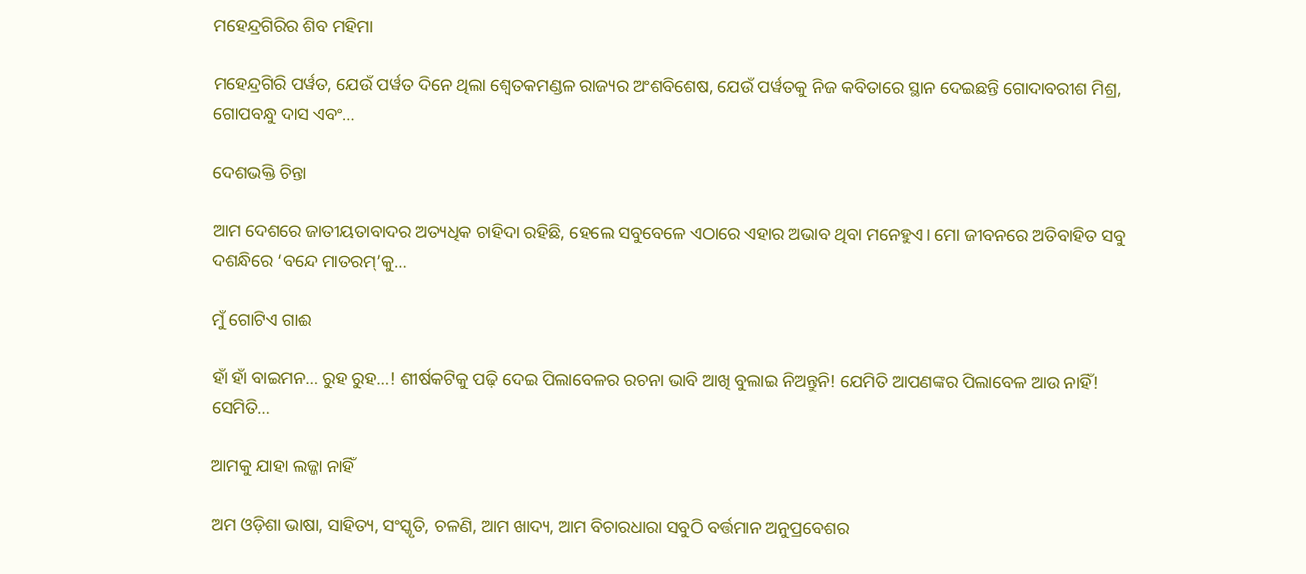ମହେନ୍ଦ୍ରଗିରିର ଶିବ ମହିମା

ମହେନ୍ଦ୍ରଗିରି ପର୍ୱତ, ଯେଉଁ ପର୍ୱତ ଦିନେ ଥିଲା ଶ୍ୱେତକମଣ୍ଡଳ ରାଜ୍ୟର ଅଂଶବିଶେଷ, ଯେଉଁ ପର୍ୱତକୁ ନିଜ କବିତାରେ ସ୍ଥାନ ଦେଇଛନ୍ତି ଗୋଦାବରୀଶ ମିଶ୍ର, ଗୋପବନ୍ଧୁ ଦାସ ଏବଂ…

ଦେଶଭକ୍ତି ଚିନ୍ତା

ଆମ ଦେଶରେ ଜାତୀୟତାବାଦର ଅତ୍ୟଧିକ ଚାହିଦା ରହିଛି, ହେଲେ ସବୁବେଳେ ଏଠାରେ ଏହାର ଅଭାବ ଥିବା ମନେହୁଏ। ମୋ ଜୀବନରେ ଅତିବାହିତ ସବୁ ଦଶନ୍ଧିରେ ‘ବନ୍ଦେ ମାତରମ୍‌’କୁ…

ମୁଁ ଗୋଟିଏ ଗାଈ

ହାଁ ହାଁ ବାଇମନ… ରୁହ ରୁହ…! ଶୀର୍ଷକଟିକୁ ପଢ଼ି ଦେଇ ପିଲାବେଳର ରଚନା ଭାବି ଆଖି ବୁଲାଇ ନିଅନ୍ତୁନି! ଯେମିତି ଆପଣଙ୍କର ପିଲାବେଳ ଆଉ ନାହିଁ! ସେମିତି…

ଆମକୁ ଯାହା ଲଜ୍ଜା ନାହିଁ

ଅମ ଓଡ଼ିଶା ଭାଷା, ସାହିତ୍ୟ, ସଂସ୍କୃତି, ଚଳଣି, ଆମ ଖାଦ୍ୟ, ଆମ ବିଚାରଧାରା ସବୁଠି ବର୍ତ୍ତମାନ ଅନୁପ୍ରବେଶର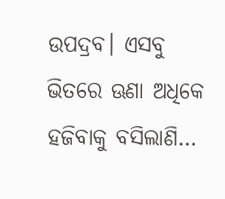ଉପଦ୍ରବ। ଏସବୁ ଭିତରେ ଊଣା ଅଧିକେ ହଜିବାକୁ ବସିଲାଣି…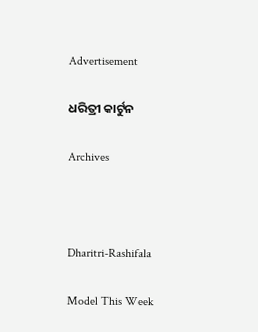Advertisement

ଧରିତ୍ରୀ କାର୍ଟୁନ

Archives



Dharitri-Rashifala

Model This Week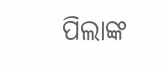ପିଲାଙ୍କ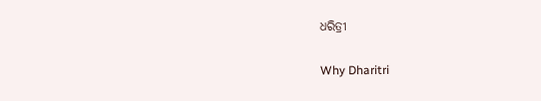ଧରିତ୍ରୀ

Why Dharitri